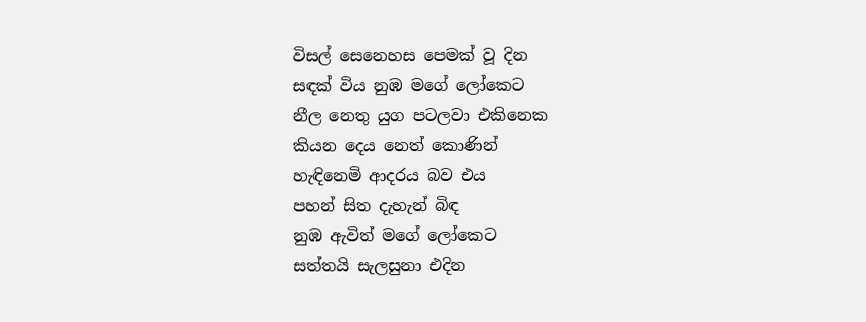විසල් සෙනෙහස පෙමක් වූ දින
සඳක් විය නුඹ මගේ ලෝකෙට
නීල නෙතු යුග පටලවා එකිනෙක
කියන දෙය නෙත් කොණින්
හැඳිනෙමි ආදරය බව එය
පහන් සිත දැහැන් බිඳ
නුඹ ඇවිත් මගේ ලෝකෙට
සත්තයි සැලසුනා එදින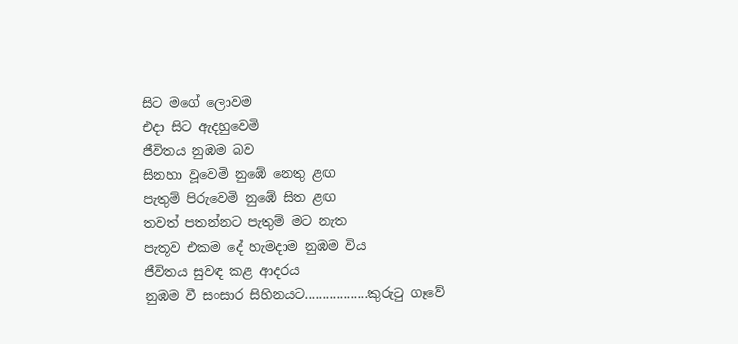සිට මගේ ලොවම
එදා සිට ඇදහුවෙමි
ජීවිතය නුඹම බව
සිනහා වූවෙමි නුඹේ නෙතු ළඟ
පැතුම් පිරුවෙමි නුඹේ සිත ළඟ
තවත් පතන්නට පැතුම් මට නැත
පැතූව එකම දේ හැමදාම නුඹම විය
ජීවිතය සුවඳ කළ ආදරය
නුඹම වී සංසාර සිහිනයට..................කුරුටු ගෑවේ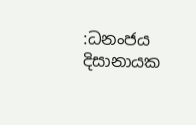:ධනංජය දිසානායක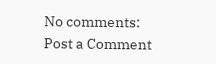No comments:
Post a Comment